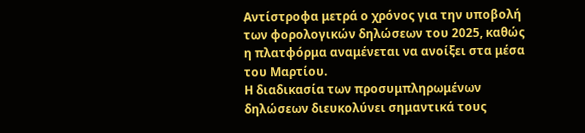Αντίστροφα μετρά ο χρόνος για την υποβολή των φορολογικών δηλώσεων του 2025, καθώς η πλατφόρμα αναμένεται να ανοίξει στα μέσα του Μαρτίου.
Η διαδικασία των προσυμπληρωμένων δηλώσεων διευκολύνει σημαντικά τους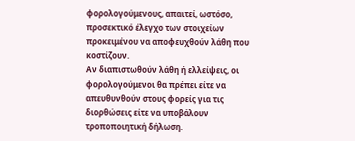φορολογούμενους, απαιτεί, ωστόσο, προσεκτικό έλεγχο των στοιχείων προκειμένου να αποφευχθούν λάθη που κοστίζουν.
Αν διαπιστωθούν λάθη ή ελλείψεις, οι φορολογούμενοι θα πρέπει είτε να απευθυνθούν στους φορείς για τις διορθώσεις είτε να υποβάλουν τροποποιητική δήλωση.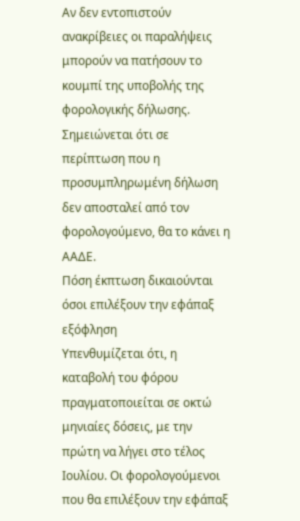Αν δεν εντοπιστούν ανακρίβειες οι παραλήψεις μπορούν να πατήσουν το κουμπί της υποβολής της φορολογικής δήλωσης. Σημειώνεται ότι σε περίπτωση που η προσυμπληρωμένη δήλωση δεν αποσταλεί από τον φορολογούμενο, θα το κάνει η ΑΑΔΕ.
Πόση έκπτωση δικαιούνται όσοι επιλέξουν την εφάπαξ εξόφληση
Υπενθυμίζεται ότι, η καταβολή του φόρου πραγματοποιείται σε οκτώ μηνιαίες δόσεις, με την πρώτη να λήγει στο τέλος Ιουλίου. Οι φορολογούμενοι που θα επιλέξουν την εφάπαξ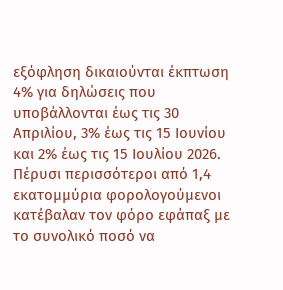εξόφληση δικαιούνται έκπτωση 4% για δηλώσεις που υποβάλλονται έως τις 30 Απριλίου, 3% έως τις 15 Ιουνίου και 2% έως τις 15 Ιουλίου 2026.
Πέρυσι περισσότεροι από 1,4 εκατομμύρια φορολογούμενοι κατέβαλαν τον φόρο εφάπαξ με το συνολικό ποσό να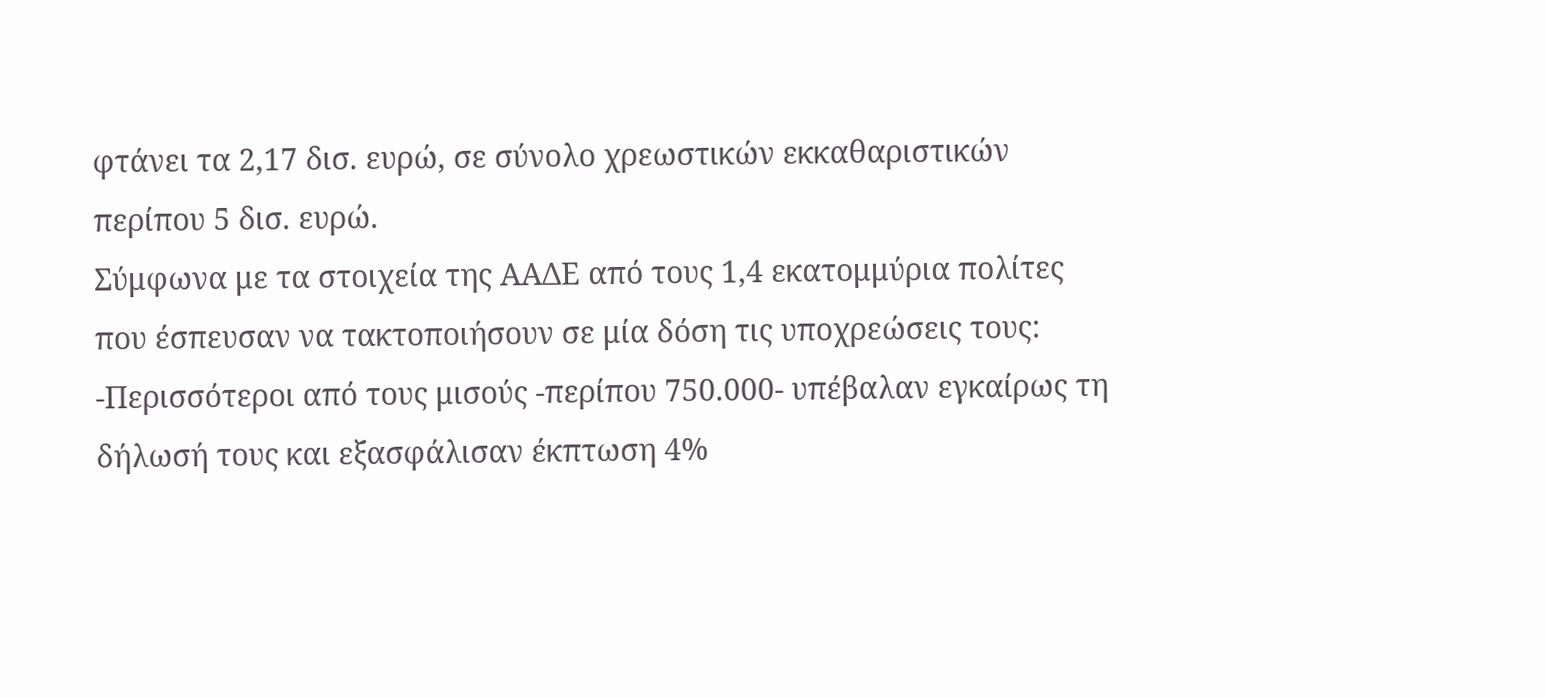φτάνει τα 2,17 δισ. ευρώ, σε σύνολο χρεωστικών εκκαθαριστικών περίπου 5 δισ. ευρώ.
Σύμφωνα με τα στοιχεία της ΑΑΔΕ από τους 1,4 εκατομμύρια πολίτες που έσπευσαν να τακτοποιήσουν σε μία δόση τις υποχρεώσεις τους:
-Περισσότεροι από τους μισούς -περίπου 750.000- υπέβαλαν εγκαίρως τη δήλωσή τους και εξασφάλισαν έκπτωση 4%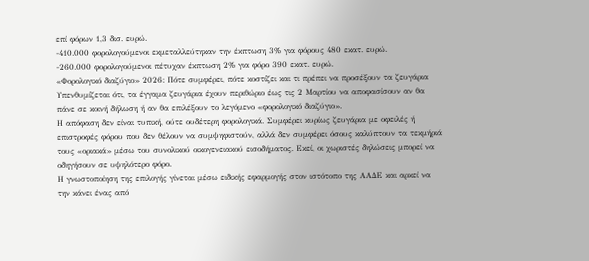επί φόρων 1,3 δισ. ευρώ.
-410.000 φορολογούμενοι εκμεταλλεύτηκαν την έκπτωση 3% για φόρους 480 εκατ. ευρώ.
-260.000 φορολογούμενοι πέτυχαν έκπτωση 2% για φόρο 390 εκατ. ευρώ.
«Φορολογικό διαζύγιο» 2026: Πότε συμφέρει, πότε κοστίζει και τι πρέπει να προσέξουν τα ζευγάρια
Υπενθυμίζεται ότι, τα έγγαμα ζευγάρια έχουν περιθώριο έως τις 2 Μαρτίου να αποφασίσουν αν θα πάνε σε κοινή δήλωση ή αν θα επιλέξουν το λεγόμενο «φορολογικό διαζύγιο».
Η απόφαση δεν είναι τυπική, ούτε ουδέτερη φορολογικά. Συμφέρει κυρίως ζευγάρια με οφειλές ή επιστροφές φόρου που δεν θέλουν να συμψηφιστούν, αλλά δεν συμφέρει όσους καλύπτουν τα τεκμήριά τους «οριακά» μέσω του συνολικού οικογενειακού εισοδήματος. Εκεί, οι χωριστές δηλώσεις μπορεί να οδηγήσουν σε υψηλότερο φόρο.
Η γνωστοποίηση της επιλογής γίνεται μέσω ειδικής εφαρμογής στον ιστότοπο της ΑΑΔΕ και αρκεί να την κάνει ένας από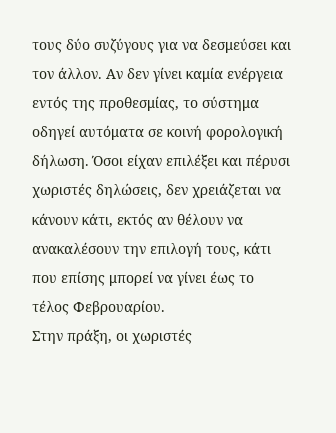τους δύο συζύγους για να δεσμεύσει και τον άλλον. Αν δεν γίνει καμία ενέργεια εντός της προθεσμίας, το σύστημα οδηγεί αυτόματα σε κοινή φορολογική δήλωση. Όσοι είχαν επιλέξει και πέρυσι χωριστές δηλώσεις, δεν χρειάζεται να κάνουν κάτι, εκτός αν θέλουν να ανακαλέσουν την επιλογή τους, κάτι που επίσης μπορεί να γίνει έως το τέλος Φεβρουαρίου.
Στην πράξη, οι χωριστές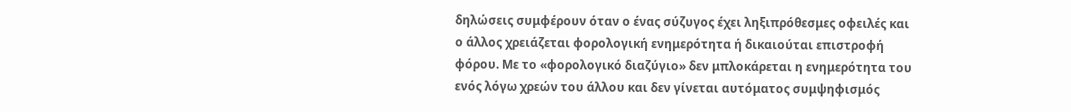δηλώσεις συμφέρουν όταν ο ένας σύζυγος έχει ληξιπρόθεσμες οφειλές και ο άλλος χρειάζεται φορολογική ενημερότητα ή δικαιούται επιστροφή φόρου. Με το «φορολογικό διαζύγιο» δεν μπλοκάρεται η ενημερότητα του ενός λόγω χρεών του άλλου και δεν γίνεται αυτόματος συμψηφισμός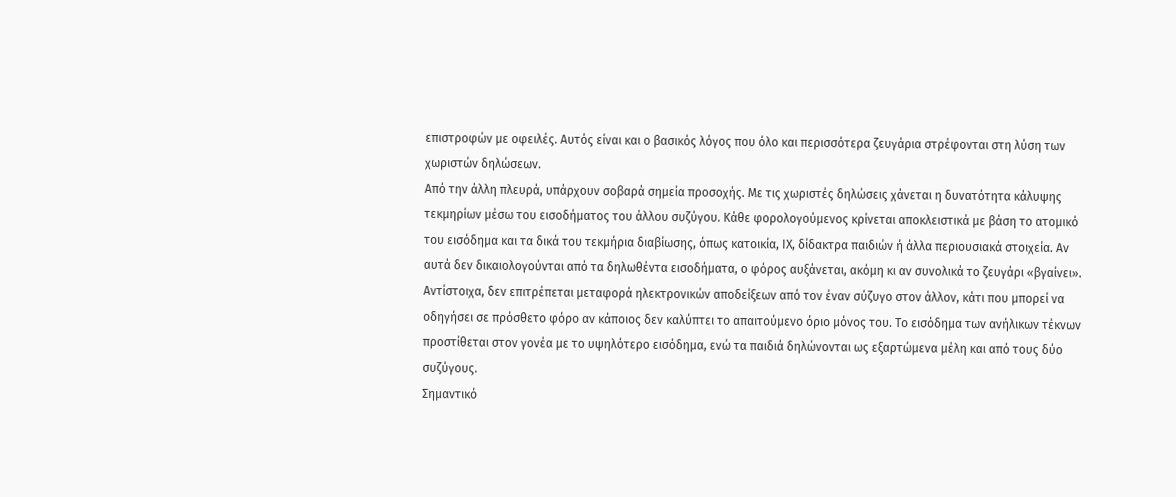επιστροφών με οφειλές. Αυτός είναι και ο βασικός λόγος που όλο και περισσότερα ζευγάρια στρέφονται στη λύση των χωριστών δηλώσεων.
Από την άλλη πλευρά, υπάρχουν σοβαρά σημεία προσοχής. Με τις χωριστές δηλώσεις χάνεται η δυνατότητα κάλυψης τεκμηρίων μέσω του εισοδήματος του άλλου συζύγου. Κάθε φορολογούμενος κρίνεται αποκλειστικά με βάση το ατομικό του εισόδημα και τα δικά του τεκμήρια διαβίωσης, όπως κατοικία, ΙΧ, δίδακτρα παιδιών ή άλλα περιουσιακά στοιχεία. Αν αυτά δεν δικαιολογούνται από τα δηλωθέντα εισοδήματα, ο φόρος αυξάνεται, ακόμη κι αν συνολικά το ζευγάρι «βγαίνει».
Αντίστοιχα, δεν επιτρέπεται μεταφορά ηλεκτρονικών αποδείξεων από τον έναν σύζυγο στον άλλον, κάτι που μπορεί να οδηγήσει σε πρόσθετο φόρο αν κάποιος δεν καλύπτει το απαιτούμενο όριο μόνος του. Το εισόδημα των ανήλικων τέκνων προστίθεται στον γονέα με το υψηλότερο εισόδημα, ενώ τα παιδιά δηλώνονται ως εξαρτώμενα μέλη και από τους δύο συζύγους.
Σημαντικό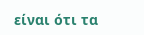είναι ότι τα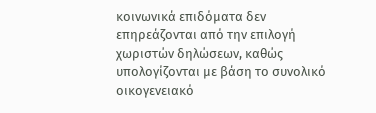κοινωνικά επιδόματα δεν επηρεάζονται από την επιλογή χωριστών δηλώσεων, καθώς υπολογίζονται με βάση το συνολικό οικογενειακό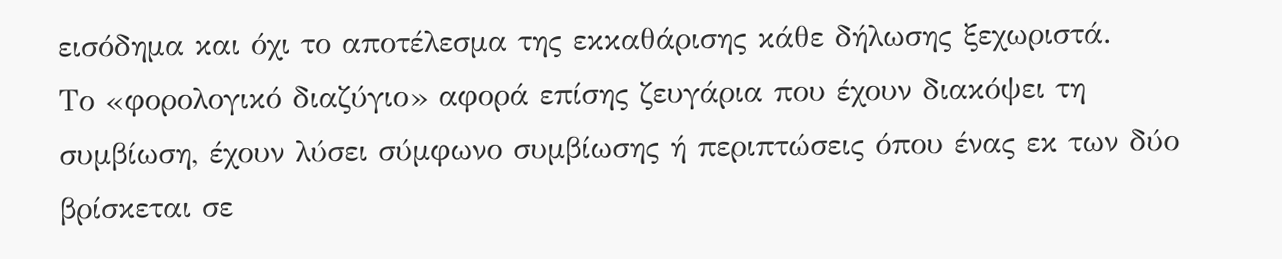εισόδημα και όχι το αποτέλεσμα της εκκαθάρισης κάθε δήλωσης ξεχωριστά.
Το «φορολογικό διαζύγιο» αφορά επίσης ζευγάρια που έχουν διακόψει τη συμβίωση, έχουν λύσει σύμφωνο συμβίωσης ή περιπτώσεις όπου ένας εκ των δύο βρίσκεται σε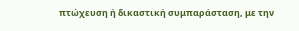πτώχευση ή δικαστική συμπαράσταση, με την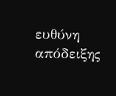ευθύνη απόδειξης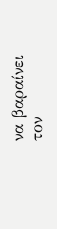να βαραίνει τον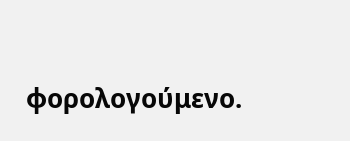φορολογούμενο.